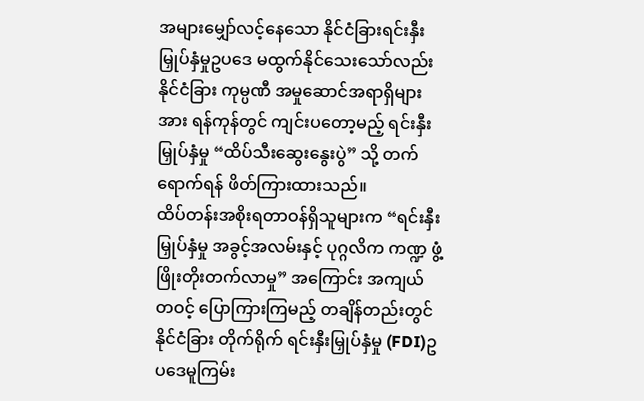အများမျှော်လင့်နေသော နိုင်ငံခြားရင်းနှီးမြှုပ်နှံမှုဥပဒေ မထွက်နိုင်သေးသော်လည်း နိုင်ငံခြား ကုမ္ပဏီ အမှုဆောင်အရာရှိများအား ရန်ကုန်တွင် ကျင်းပတော့မည့် ရင်းနှီးမြှုပ်နှံမှု “ထိပ်သီးဆွေးနွေးပွဲ” သို့ တက်ရောက်ရန် ဖိတ်ကြားထားသည်။
ထိပ်တန်းအစိုးရတာဝန်ရှိသူများက “ရင်းနှီးမြှုပ်နှံမှု အခွင့်အလမ်းနှင့် ပုဂ္ဂလိက ကဏ္ဍ ဖွံ့ဖြိုးတိုးတက်လာမှု” အကြောင်း အကျယ်တဝင့် ပြောကြားကြမည့် တချိန်တည်းတွင် နိုင်ငံခြား တိုက်ရိုက် ရင်းနှီးမြှုပ်နှံမှု (FDI)ဥပဒေမူကြမ်း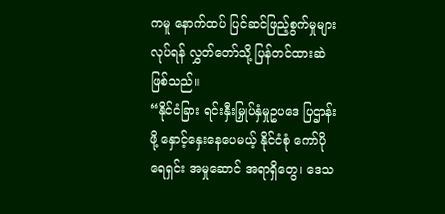ကမူ နောက်ထပ် ပြင်ဆင်ဖြည့်စွက်မှုများ လုပ်ရန် လွှတ်တော်သို့ ပြန်တင်ထားဆဲ ဖြစ်သည်။
“နိုင်ငံခြား ရင်းနှီးမြှုပ်နှံမှုဥပဒေ ပြဌာန်းဖို့ နှောင့်နှေးနေပေမယ့် နိုင်ငံစုံ ကော်ပိုရေရှင်း အမှုဆောင် အရာရှိတွေ၊ ဒေသ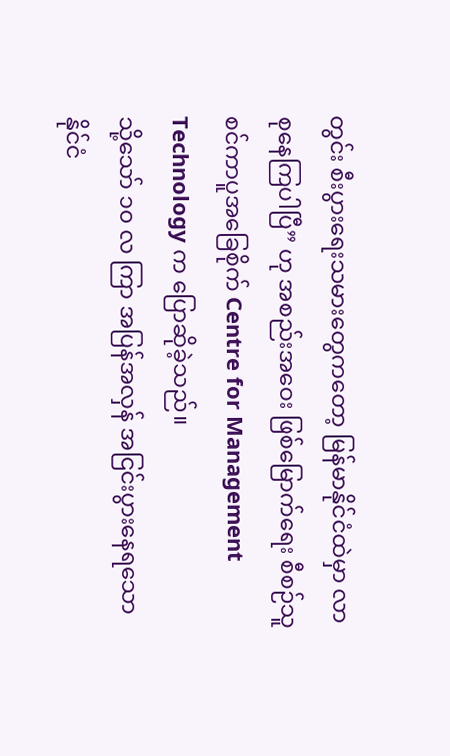တွင်း စီးပွားရေးသမားတွေကတော့ မြန်မာနိုင်ငံထဲမှာ လာစုနေကြပါပြီ” ဟု အစည်းအဝေး ဖြစ်မြောက်ရေး စီစဉ်သူ စင်ကာပူအခြေစိုက် Centre for Management Technology က ပြောဆိုခဲ့သည်။
သို့သော် ၁၀ လ ကြာ အပြန်အလှန် အငြင်းပွားနေရသော နိုင်ငံ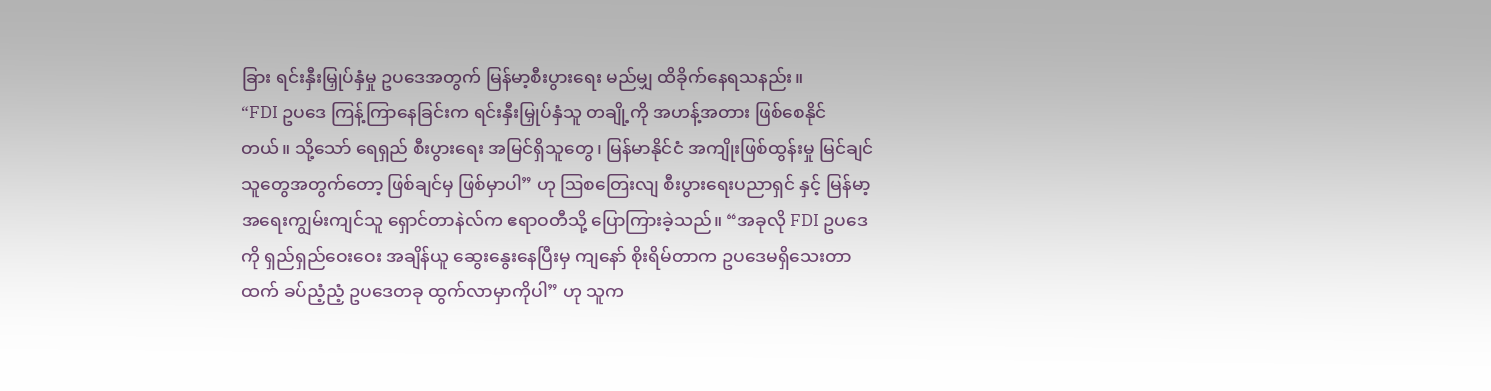ခြား ရင်းနှီးမြှုပ်နှံမှု ဥပဒေအတွက် မြန်မာ့စီးပွားရေး မည်မျှ ထိခိုက်နေရသနည်း။
“FDI ဥပဒေ ကြန့်ကြာနေခြင်းက ရင်းနှီးမြှုပ်နှံသူ တချို့ကို အဟန့်အတား ဖြစ်စေနိုင်တယ်။ သို့သော် ရေရှည် စီးပွားရေး အမြင်ရှိသူတွေ၊ မြန်မာနိုင်ငံ အကျိုးဖြစ်ထွန်းမှု မြင်ချင်သူတွေအတွက်တော့ ဖြစ်ချင်မှ ဖြစ်မှာပါ” ဟု ဩစတြေးလျ စီးပွားရေးပညာရှင် နှင့် မြန်မာ့အရေးကျွမ်းကျင်သူ ရှောင်တာနဲလ်က ဧရာဝတီသို့ ပြောကြားခဲ့သည်။ “အခုလို FDI ဥပဒေကို ရှည်ရှည်ဝေးဝေး အချိန်ယူ ဆွေးနွေးနေပြီးမှ ကျနော် စိုးရိမ်တာက ဥပဒေမရှိသေးတာထက် ခပ်ညံ့ညံ့ ဥပဒေတခု ထွက်လာမှာကိုပါ” ဟု သူက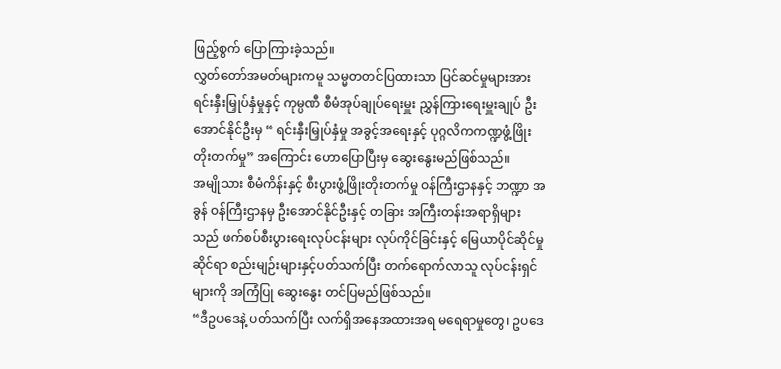ဖြည့်စွက် ပြောကြားခဲ့သည်။
လွှတ်တော်အမတ်များကမူ သမ္မတတင်ပြထားသာ ပြင်ဆင်မှုများအား ရင်းနှီးမြှုပ်နှံမှုနှင့် ကုမ္ပဏီ စီမံအုပ်ချုပ်ရေးမှူး ညွှန်ကြားရေးမှူးချုပ် ဦးအောင်နိုင်ဦးမှ “ ရင်းနှီးမြှုပ်နှံမှု အခွင့်အရေးနှင့် ပုဂ္ဂလိကကဏ္ဍဖွံ့ဖြိုးတိုးတက်မှု” အကြောင်း ဟောပြောပြီးမှ ဆွေးနွေးမည်ဖြစ်သည်။
အမျိုသား စီမံကိန်းနှင့် စီးပွားဖွံ့ဖြိုးတိုးတက်မှု ဝန်ကြီးဌာနနှင့် ဘဏ္ဍာ အခွန် ဝန်ကြီးဌာနမှ ဦးအောင်နိုင်ဦးနှင့် တခြား အကြီးတန်းအရာရှိများသည် ဖက်စပ်စီးပွားရေးလုပ်ငန်းများ လုပ်ကိုင်ခြင်းနှင့် မြေယာပိုင်ဆိုင်မှုဆိုင်ရာ စည်းမျဉ်းများနှင့်ပတ်သက်ပြီး တက်ရောက်လာသူ လုပ်ငန်းရှင်များကို အကြံပြု ဆွေးနွေး တင်ပြမည်ဖြစ်သည်။
“ဒီဥပဒေနဲ့ ပတ်သက်ပြီး လက်ရှိအနေအထားအရ မရေရာမှုတွေ၊ ဥပဒေ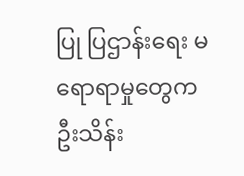ပြု ပြဌာန်းရေး မရောရာမှုတွေက ဦးသိန်း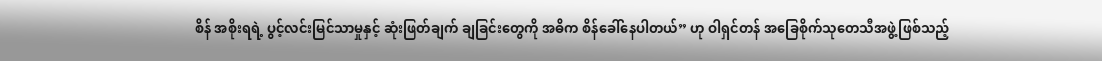စိန် အစိုးရရဲ့ ပွင့်လင်းမြင်သာမှုနှင့် ဆုံးဖြတ်ချက် ချခြင်းတွေကို အဓိက စိန်ခေါ်နေပါတယ်” ဟု ဝါရှင်တန် အခြေစိုက်သုတေသီအဖွဲ့ဖြစ်သည့်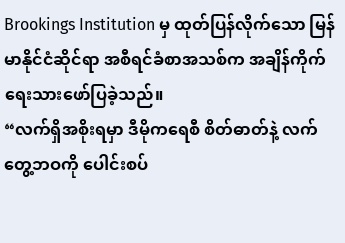Brookings Institution မှ ထုတ်ပြန်လိုက်သော မြန်မာနိုင်ငံဆိုင်ရာ အစီရင်ခံစာအသစ်က အချိန်ကိုက် ရေးသားဖော်ပြခဲ့သည်။
“လက်ရှိအစိုးရမှာ ဒီမိုကရေစီ စိတ်ဓာတ်နဲ့ လက်တွေ့ဘဝကို ပေါင်းစပ်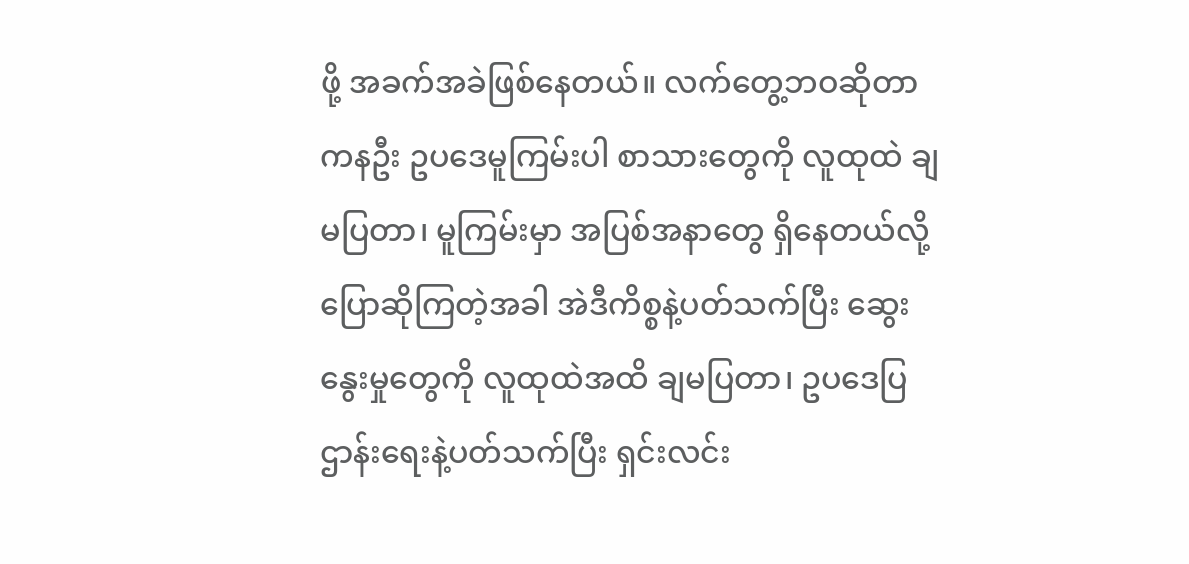ဖို့ အခက်အခဲဖြစ်နေတယ်။ လက်တွေ့ဘဝဆိုတာ ကနဦး ဥပဒေမူကြမ်းပါ စာသားတွေကို လူထုထဲ ချမပြတာ၊ မူကြမ်းမှာ အပြစ်အနာတွေ ရှိနေတယ်လို့ ပြောဆိုကြတဲ့အခါ အဲဒီကိစ္စနဲ့ပတ်သက်ပြီး ဆွေးနွေးမှုတွေကို လူထုထဲအထိ ချမပြတာ၊ ဥပဒေပြဌာန်းရေးနဲ့ပတ်သက်ပြီး ရှင်းလင်း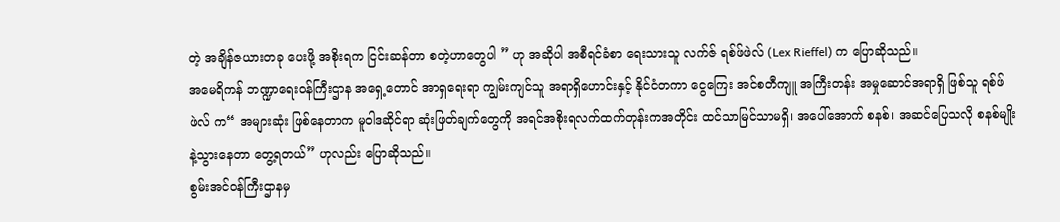တဲ့ အချိန်ဇယားတခု ပေးဖို့ အစိုးရက ငြင်းဆန်တာ စတဲ့ဟာတွေပါ ” ဟု အဆိုပါ အစီရင်ခံစာ ရေးသားသူ လက်ဇ် ရစ်ဖ်ဖဲလ် (Lex Rieffel) က ပြောဆိုသည်။
အမေရိကန် ဘဏ္ဍာရေးဝန်ကြီးဌာန အရှေ့တောင် အာရှရေးရာ ကျွမ်းကျင်သူ အရာရှိဟောင်းနှင့် နိုင်ငံတကာ ငွေကြေး အင်စတီကျူ အကြီးတန်း အမှုဆောင်အရာရှိ ဖြစ်သူ ရစ်ဖ်ဖဲလ် က“ အများဆုံး ဖြစ်နေတာက မူဝါဒဆိုင်ရာ ဆုံးဖြတ်ချက်တွေကို အရင်အစိုးရလက်ထက်တုန်းကအတိုင်း ထင်သာမြင်သာမရှိ၊ အပေါ်အောက် စနစ်၊ အဆင်ပြေသလို စနစ်မျိုးနဲ့သွားနေတာ တွေ့ရတယ်” ဟုလည်း ပြောဆိုသည်။
စွမ်းအင်ဝန်ကြီးဌာနမှ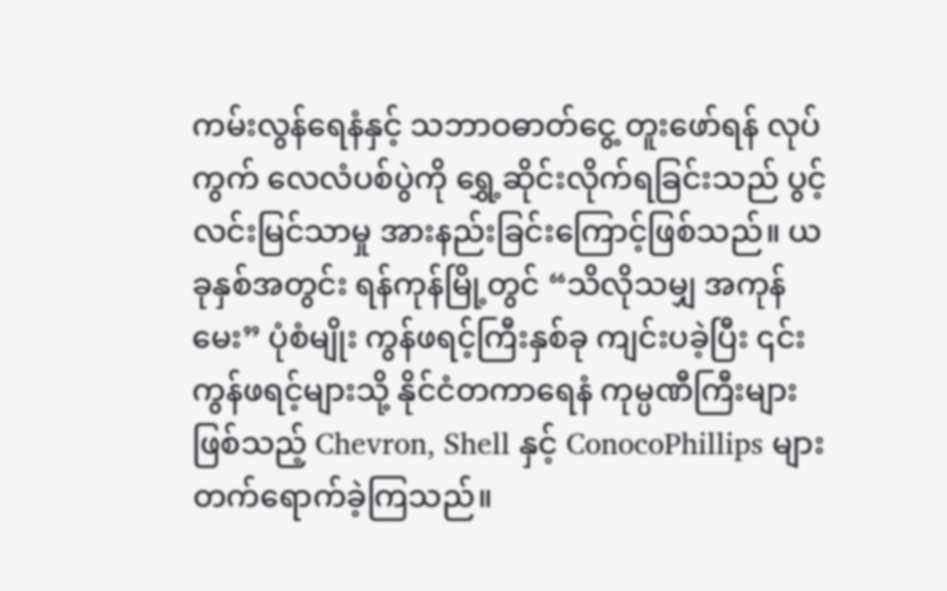ကမ်းလွန်ရေနံနှင့် သဘာဝဓာတ်ငွေ့ တူးဖော်ရန် လုပ်ကွက် လေလံပစ်ပွဲကို ရွှေ့ဆိုင်းလိုက်ရခြင်းသည် ပွင့်လင်းမြင်သာမှု အားနည်းခြင်းကြောင့်ဖြစ်သည်။ ယခုနှစ်အတွင်း ရန်ကုန်မြို့တွင် “သိလိုသမျှ အကုန်မေး” ပုံစံမျိုး ကွန်ဖရင့်ကြီးနှစ်ခု ကျင်းပခဲ့ပြီး ၎င်းကွန်ဖရင့်များသို့ နိုင်ငံတကာရေနံ ကုမ္ပဏီကြီးများဖြစ်သည့် Chevron, Shell နှင့် ConocoPhillips များတက်ရောက်ခဲ့ကြသည်။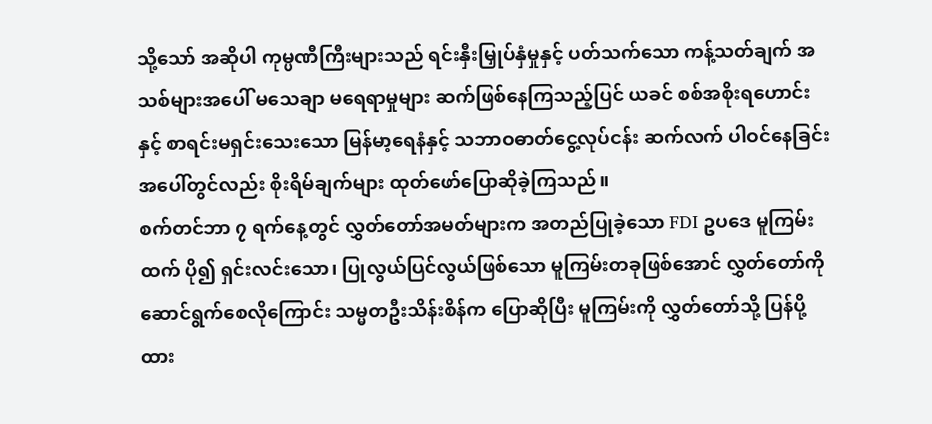သို့သော် အဆိုပါ ကုမ္ပဏီကြီးများသည် ရင်းနှီးမြှုပ်နှံမှုနှင့် ပတ်သက်သော ကန့်သတ်ချက် အသစ်များအပေါ် မသေချာ မရေရာမှုများ ဆက်ဖြစ်နေကြသည့်ပြင် ယခင် စစ်အစိုးရဟောင်းနှင့် စာရင်းမရှင်းသေးသော မြန်မာ့ရေနံနှင့် သဘာဝဓာတ်ငွေ့လုပ်ငန်း ဆက်လက် ပါဝင်နေခြင်းအပေါ်တွင်လည်း စိုးရိမ်ချက်များ ထုတ်ဖော်ပြောဆိုခဲ့ကြသည်။
စက်တင်ဘာ ၇ ရက်နေ့တွင် လွှတ်တော်အမတ်များက အတည်ပြုခဲ့သော FDI ဥပဒေ မူကြမ်း ထက် ပို၍ ရှင်းလင်းသော၊ ပြုလွယ်ပြင်လွယ်ဖြစ်သော မူကြမ်းတခုဖြစ်အောင် လွှတ်တော်ကို ဆောင်ရွက်စေလိုကြောင်း သမ္မတဦးသိန်းစိန်က ပြောဆိုပြီး မူကြမ်းကို လွှတ်တော်သို့ ပြန်ပို့ထား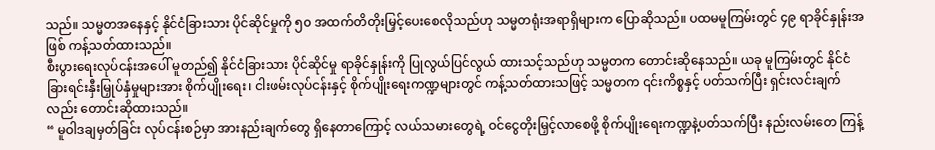သည်။ သမ္မတအနေနှင့် နိုင်ငံခြားသား ပိုင်ဆိုင်မှုကို ၅၀ အထက်တိတိုးမြှင့်ပေးစေလိုသည်ဟု သမ္မတရုံးအရာရှိများက ပြောဆိုသည်။ ပထမမူကြမ်းတွင် ၄၉ ရာခိုင်နှုန်းအဖြစ် ကန့်သတ်ထားသည်။
စီးပွားရေးလုပ်ငန်းအပေါ် မူတည်၍ နိုင်ငံခြားသား ပိုင်ဆိုင်မှု ရာခိုင်နှုန်းကို ပြုလွယ်ပြင်လွယ် ထားသင့်သည်ဟု သမ္မတက တောင်းဆိုနေသည်။ ယခု မူကြမ်းတွင် နိုင်ငံခြားရင်းနှီးမြှုပ်နှံမှုများအား စိုက်ပျိုးရေး၊ ငါးဖမ်းလုပ်ငန်းနှင့် စိုက်ပျိုးရေးကဏ္ဍများတွင် ကန့်သတ်ထားသဖြင့် သမ္မတက ၎င်းကိစ္စနှင့် ပတ်သက်ပြီး ရှင်းလင်းချက်လည်း တောင်းဆိုထားသည်။
“ မူဝါဒချမှတ်ခြင်း လုပ်ငန်းစဉ်မှာ အားနည်းချက်တွေ ရှိနေတာကြောင့် လယ်သမားတွေရဲ့ ဝင်ငွေတိုးမြှင့်လာစေဖို့ စိုက်ပျိုးရေးကဏ္ဍနဲ့ပတ်သက်ပြီး နည်းလမ်းတေ ကြန့်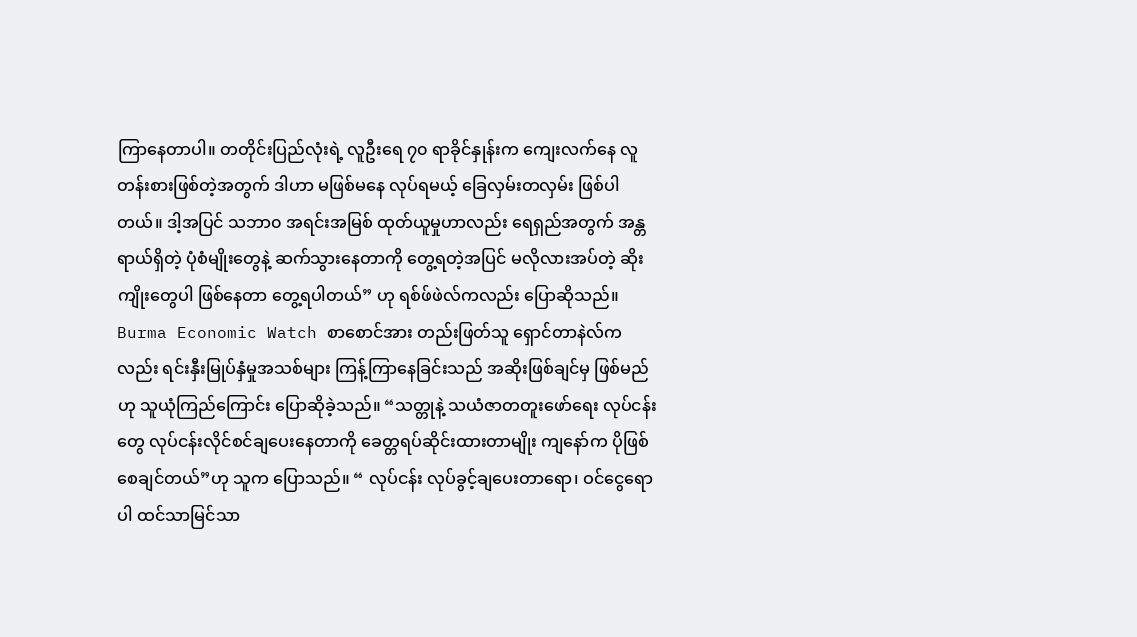ကြာနေတာပါ။ တတိုင်းပြည်လုံးရဲ့ လူဦးရေ ၇၀ ရာခိုင်နှုန်းက ကျေးလက်နေ လူတန်းစားဖြစ်တဲ့အတွက် ဒါဟာ မဖြစ်မနေ လုပ်ရမယ့် ခြေလှမ်းတလှမ်း ဖြစ်ပါတယ်။ ဒါ့အပြင် သဘာ၀ အရင်းအမြစ် ထုတ်ယူမှုဟာလည်း ရေရှည်အတွက် အန္တရာယ်ရှိတဲ့ ပုံစံမျိုးတွေနဲ့ ဆက်သွားနေတာကို တွေ့ရတဲ့အပြင် မလိုလားအပ်တဲ့ ဆိုးကျိုးတွေပါ ဖြစ်နေတာ တွေ့ရပါတယ်” ဟု ရစ်ဖ်ဖဲလ်ကလည်း ပြောဆိုသည်။
Burma Economic Watch စာစောင်အား တည်းဖြတ်သူ ရှောင်တာနဲလ်ကလည်း ရင်းနှီးမြုပ်နှံမှုအသစ်များ ကြန့်ကြာနေခြင်းသည် အဆိုးဖြစ်ချင်မှ ဖြစ်မည်ဟု သူယုံကြည်ကြောင်း ပြောဆိုခဲ့သည်။ “သတ္တုနဲ့ သယံဇာတတူးဖော်ရေး လုပ်ငန်းတွေ လုပ်ငန်းလိုင်စင်ချပေးနေတာကို ခေတ္တရပ်ဆိုင်းထားတာမျိုး ကျနော်က ပိုဖြစ်စေချင်တယ်”ဟု သူက ပြောသည်။ “ လုပ်ငန်း လုပ်ခွင့်ချပေးတာရော၊ ဝင်ငွေရောပါ ထင်သာမြင်သာ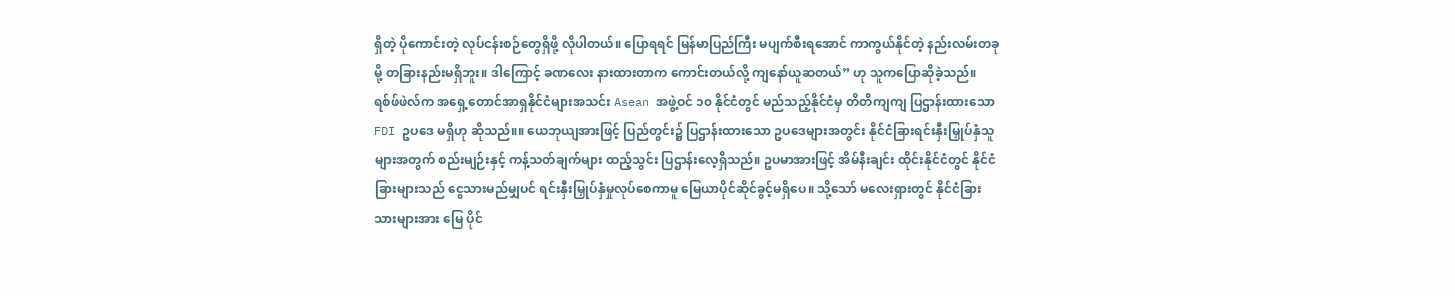ရှိတဲ့ ပိုကောင်းတဲ့ လုပ်ငန်းစဉ်တွေရှိဖို့ လိုပါတယ်။ ပြောရရင် မြန်မာပြည်ကြီး မပျက်စီးရအောင် ကာကွယ်နိုင်တဲ့ နည်းလမ်းတခုမို့ တခြားနည်းမရှိဘူး။ ဒါကြောင့် ခဏလေး နားထားတာက ကောင်းတယ်လို့ ကျနော်ယူဆတယ်” ဟု သူကပြောဆိုခဲ့သည်။
ရစ်ဖ်ဖဲလ်က အရှေ့တောင်အာရှနိုင်ငံများအသင်း Asean အဖွဲ့ဝင် ၁၀ နိုင်ငံတွင် မည်သည့်နိုင်ငံမှ တိတိကျကျ ပြဌာန်းထားသော FDI ဥပဒေ မရှိဟု ဆိုသည်။။ ယေဘုယျအားဖြင့် ပြည်တွင်း၌ ပြဌာန်းထားသော ဥပဒေများအတွင်း နိုင်ငံခြားရင်းနှီးမြှုပ်နှံသူများအတွက် စည်းမျဉ်းနှင့် ကန့်သတ်ချက်များ ထည့်သွင်း ပြဌာန်းလေ့ရှိသည်။ ဥပမာအားဖြင့် အိမ်နီးချင်း ထိုင်းနိုင်ငံတွင် နိုင်ငံခြားများသည် ငွေသားမည်မျှပင် ရင်းနှီးမြှုပ်နှံမှုလုပ်စေကာမူ မြေယာပိုင်ဆိုင်ခွင့်မရှိပေ။ သို့သော် မလေးရှားတွင် နိုင်ငံခြားသားများအား မြေ ပိုင်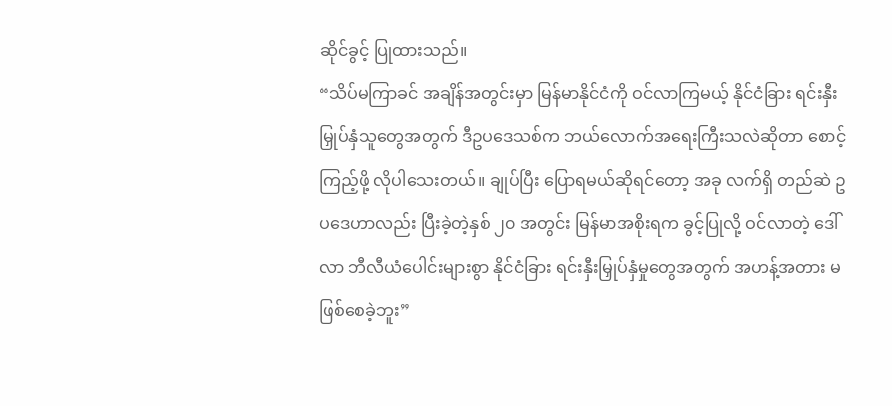ဆိုင်ခွင့် ပြုထားသည်။
“သိပ်မကြာခင် အချိန်အတွင်းမှာ မြန်မာနိုင်ငံကို ဝင်လာကြမယ့် နိုင်ငံခြား ရင်းနှီးမြှုပ်နှံသူတွေအတွက် ဒီဥပဒေသစ်က ဘယ်လောက်အရေးကြီးသလဲဆိုတာ စောင့်ကြည့်ဖို့ လိုပါသေးတယ်။ ချုပ်ပြီး ပြောရမယ်ဆိုရင်တော့ အခု လက်ရှိ တည်ဆဲ ဥပဒေဟာလည်း ပြီးခဲ့တဲ့နှစ် ၂၀ အတွင်း မြန်မာအစိုးရက ခွင့်ပြုလို့ ဝင်လာတဲ့ ဒေါ်လာ ဘီလီယံပေါင်းများစွာ နိုင်ငံခြား ရင်းနှီးမြှုပ်နှံမှုတွေအတွက် အဟန့်အတား မဖြစ်စေခဲ့ဘူး”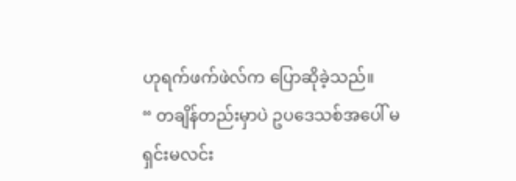ဟုရက်ဖက်ဖဲလ်က ပြောဆိုခဲ့သည်။
“ တချိန်တည်းမှာပဲ ဥပဒေသစ်အပေါ် မရှင်းမလင်း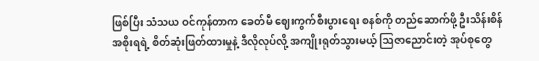ဖြစ်ပြီး သံသယ ဝင်ကုန်တာက ခေတ်မီ ဈေးကွက်စီးပွားရေး စနစ်ကို တည်ဆောက်ဖို့ ဦးသိန်းစိန် အစိုးရရဲ့ စိတ်ဆုံးဖြတ်ထားမှုနဲ့ ဒီလိုလုပ်လို့ အကျိုးရုတ်သွားမယ့် ဩဇာညောင်းတဲ့ အုပ်စုတွေ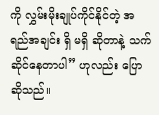ကို လွှမ်းမိုးချုပ်ကိုင်နိုင်တဲ့ အရည်အချင်း ရှိ မရှိ ဆိုတာနဲ့ သက်ဆိုင်နေတာပါ” ဟုလည်း ပြောဆိုသည်။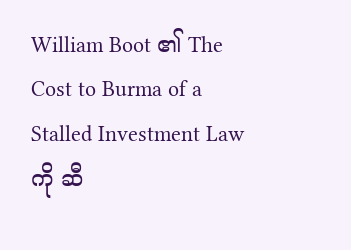William Boot ၏ The Cost to Burma of a Stalled Investment Law ကို ဆီ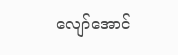လျော်အောင်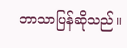ဘာသာပြန်ဆိုသည်။